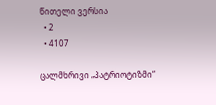წითელი ვერსია
  • 2
  • 4107

ცალმხრივი „პატრიოტიზმი“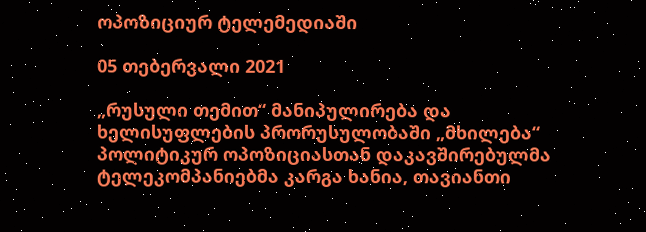ოპოზიციურ ტელემედიაში

05 თებერვალი 2021

„რუსული თემით“ მანიპულირება და ხელისუფლების პრორუსულობაში „მხილება“ პოლიტიკურ ოპოზიციასთან დაკავშირებულმა ტელეკომპანიებმა კარგა ხანია, თავიანთი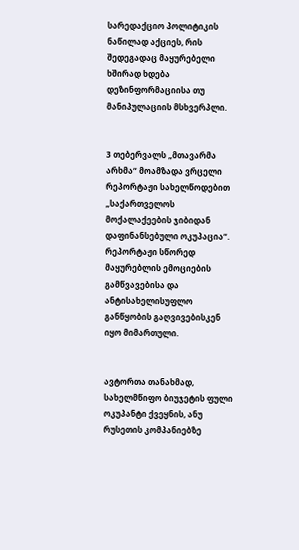სარედაქციო პოლიტიკის ნაწილად აქციეს, რის შედეგადაც მაყურებელი ხშირად ხდება დეზინფორმაციისა თუ მანიპულაციის მსხვერპლი.


3 თებერვალს „მთავარმა არხმა“ მოამზადა ვრცელი რეპორტაჟი სახელწოდებით „საქართველოს მოქალაქეების ჯიბიდან დაფინანსებული ოკუპაცია“. რეპორტაჟი სწორედ მაყურებლის ემოციების გამწვავებისა და ანტისახელისუფლო განწყობის გაღვივებისკენ იყო მიმართული.


ავტორთა თანახმად, სახელმწიფო ბიუჯეტის ფული ოკუპანტი ქვეყნის, ანუ რუსეთის კომპანიებზე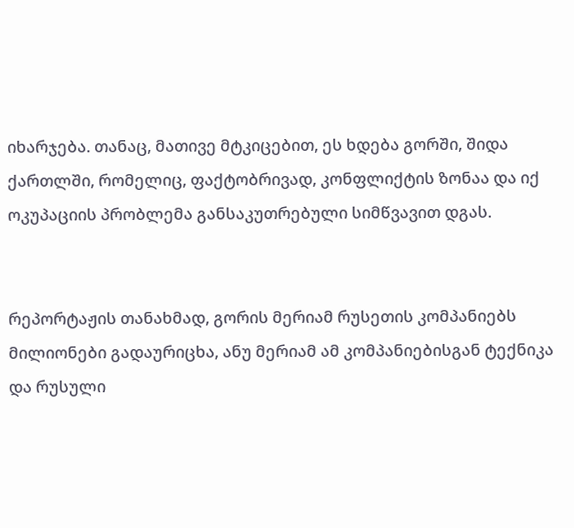იხარჯება. თანაც, მათივე მტკიცებით, ეს ხდება გორში, შიდა ქართლში, რომელიც, ფაქტობრივად, კონფლიქტის ზონაა და იქ ოკუპაციის პრობლემა განსაკუთრებული სიმწვავით დგას.


რეპორტაჟის თანახმად, გორის მერიამ რუსეთის კომპანიებს მილიონები გადაურიცხა, ანუ მერიამ ამ კომპანიებისგან ტექნიკა და რუსული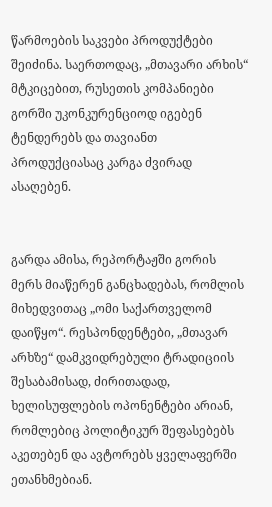წარმოების საკვები პროდუქტები შეიძინა. საერთოდაც, „მთავარი არხის“ მტკიცებით, რუსეთის კომპანიები გორში უკონკურენციოდ იგებენ ტენდერებს და თავიანთ პროდუქციასაც კარგა ძვირად ასაღებენ.


გარდა ამისა, რეპორტაჟში გორის მერს მიაწერენ განცხადებას, რომლის მიხედვითაც „ომი საქართველომ დაიწყო“. რესპონდენტები, „მთავარ არხზე“ დამკვიდრებული ტრადიციის შესაბამისად, ძირითადად, ხელისუფლების ოპონენტები არიან, რომლებიც პოლიტიკურ შეფასებებს აკეთებენ და ავტორებს ყველაფერში ეთანხმებიან.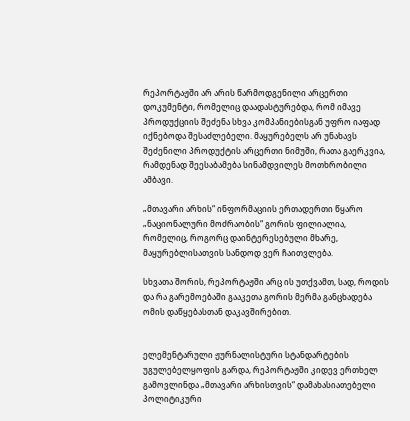რეპორტაჟში არ არის წარმოდგენილი არცერთი დოკუმენტი, რომელიც დაადასტურებდა, რომ იმავე პროდუქციის შეძენა სხვა კომპანიებისგან უფრო იაფად იქნებოდა შესაძლებელი. მაყურებელს არ უნახავს შეძენილი პროდუქტის არცერთი ნიმუში, რათა გაერკვია, რამდენად შეესაბამება სინამდვილეს მოთხრობილი ამბავი.

„მთავარი არხის“ ინფორმაციის ერთადერთი წყარო „ნაციონალური მოძრაობის“ გორის ფილიალია, რომელიც, როგორც დაინტერესებული მხარე, მაყურებლისათვის სანდოდ ვერ ჩაითვლება.

სხვათა შორის, რეპორტაჟში არც ის უთქვამთ, სად, როდის და რა გარემოებაში გააკეთა გორის მერმა განცხადება ომის დაწყებასთან დაკავშირებით.


ელემენტარული ჟურნალისტური სტანდარტების უგულებელყოფის გარდა, რეპორტაჟში კიდევ ერთხელ გამოვლინდა „მთავარი არხისთვის“ დამახასიათებელი პოლიტიკური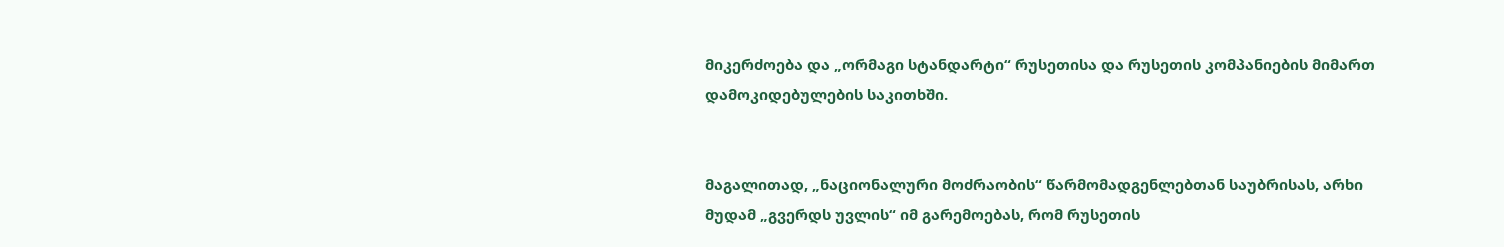მიკერძოება და „ორმაგი სტანდარტი“ რუსეთისა და რუსეთის კომპანიების მიმართ დამოკიდებულების საკითხში.


მაგალითად, „ნაციონალური მოძრაობის“ წარმომადგენლებთან საუბრისას, არხი მუდამ „გვერდს უვლის“ იმ გარემოებას, რომ რუსეთის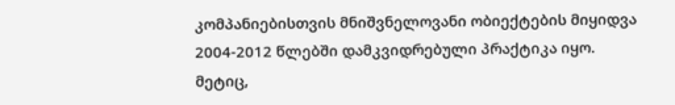კომპანიებისთვის მნიშვნელოვანი ობიექტების მიყიდვა 2004-2012 წლებში დამკვიდრებული პრაქტიკა იყო. მეტიც,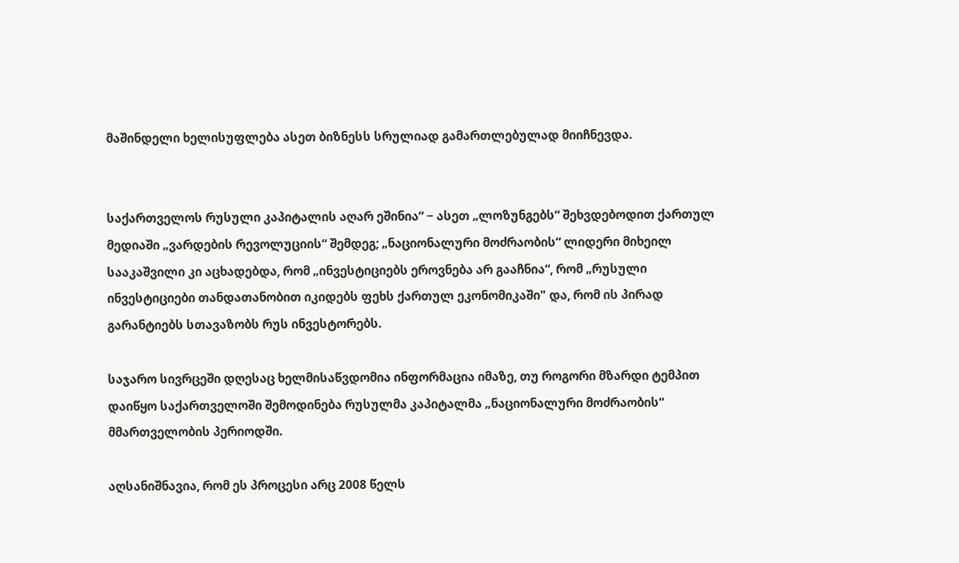მაშინდელი ხელისუფლება ასეთ ბიზნესს სრულიად გამართლებულად მიიჩნევდა.


საქართველოს რუსული კაპიტალის აღარ ეშინია“ − ასეთ „ლოზუნგებს“ შეხვდებოდით ქართულ მედიაში „ვარდების რევოლუციის“ შემდეგ; „ნაციონალური მოძრაობის“ ლიდერი მიხეილ სააკაშვილი კი აცხადებდა, რომ „ინვესტიციებს ეროვნება არ გააჩნია“, რომ „რუსული ინვესტიციები თანდათანობით იკიდებს ფეხს ქართულ ეკონომიკაში" და, რომ ის პირად გარანტიებს სთავაზობს რუს ინვესტორებს.

საჯარო სივრცეში დღესაც ხელმისაწვდომია ინფორმაცია იმაზე, თუ როგორი მზარდი ტემპით დაიწყო საქართველოში შემოდინება რუსულმა კაპიტალმა „ნაციონალური მოძრაობის“ მმართველობის პერიოდში.

აღსანიშნავია, რომ ეს პროცესი არც 2008 წელს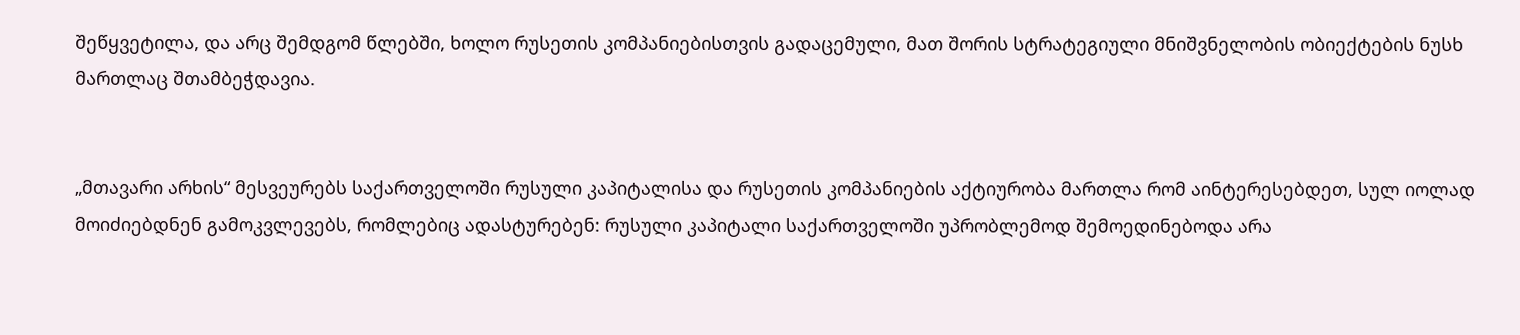შეწყვეტილა, და არც შემდგომ წლებში, ხოლო რუსეთის კომპანიებისთვის გადაცემული, მათ შორის სტრატეგიული მნიშვნელობის ობიექტების ნუსხ მართლაც შთამბეჭდავია.


„მთავარი არხის“ მესვეურებს საქართველოში რუსული კაპიტალისა და რუსეთის კომპანიების აქტიურობა მართლა რომ აინტერესებდეთ, სულ იოლად მოიძიებდნენ გამოკვლევებს, რომლებიც ადასტურებენ: რუსული კაპიტალი საქართველოში უპრობლემოდ შემოედინებოდა არა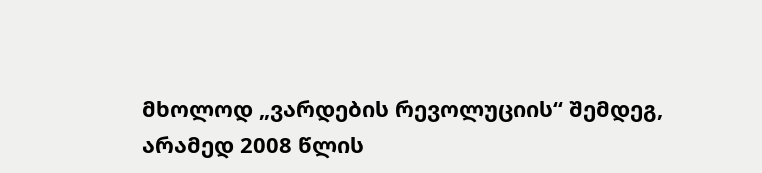მხოლოდ „ვარდების რევოლუციის“ შემდეგ, არამედ 2008 წლის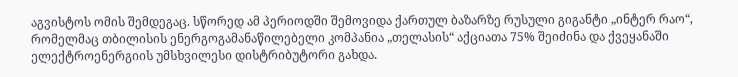აგვისტოს ომის შემდეგაც. სწორედ ამ პერიოდში შემოვიდა ქართულ ბაზარზე რუსული გიგანტი „ინტერ რაო“, რომელმაც თბილისის ენერგოგამანაწილებელი კომპანია „თელასის“ აქციათა 75% შეიძინა და ქვეყანაში ელექტროენერგიის უმსხვილესი დისტრიბუტორი გახდა.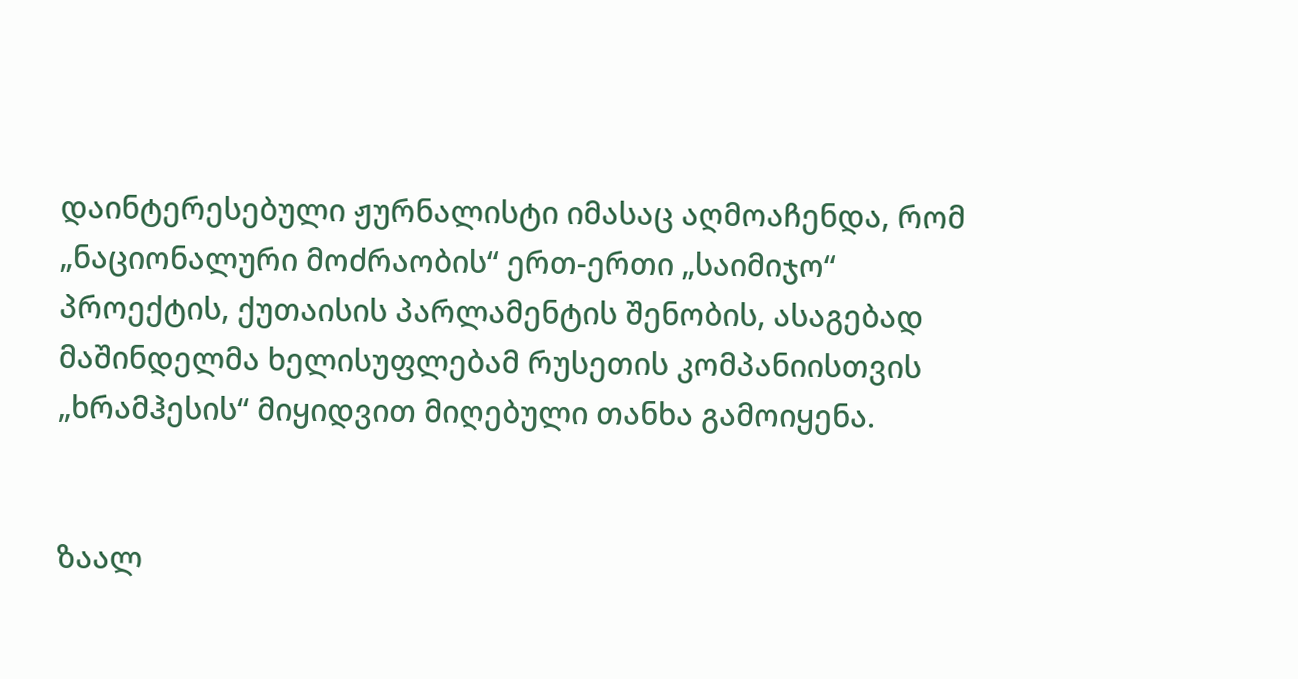დაინტერესებული ჟურნალისტი იმასაც აღმოაჩენდა, რომ „ნაციონალური მოძრაობის“ ერთ-ერთი „საიმიჯო“ პროექტის, ქუთაისის პარლამენტის შენობის, ასაგებად მაშინდელმა ხელისუფლებამ რუსეთის კომპანიისთვის „ხრამჰესის“ მიყიდვით მიღებული თანხა გამოიყენა.


ზაალ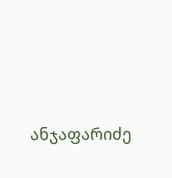ანჯაფარიძე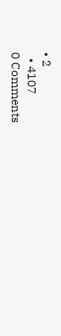• 2
  • 4107
0 Comments